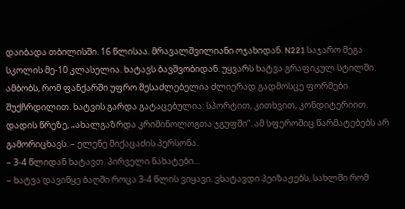დაიბადა თბილისში. 16 წლისაა. მრავალშვილიანი ოჯახიდან. N221 საჯარო მეგა სკოლის მე-10 კლასელია. ხატავს ბავშვობიდან. უყვარს ხატვა გრაფიკულ სტილში. ამბობს, რომ ფანქარში უფრო შესაძლებელია ძლიერად გადმოსცე ფორმები შუქჩრდილით. ხატვის გარდა გატაცებულია: სპორტით, კითხვით, კონდიტერიით. დადის წრეზე, „ახალგაზრდა კრიმინოლოგთა ჯგუფში“. ამ სფეროშიც წარმატებებს არ გამორიცხავს. – ელენე მიქაცაძის პერსონა.
– 3-4 წლიდან ხატავთ. პირველი ნახატები…
– ხატვა დავიწყე ბაღში როცა 3-4 წლის ვიყავი. ვხატავდი პეიზაჟებს, სახლში რომ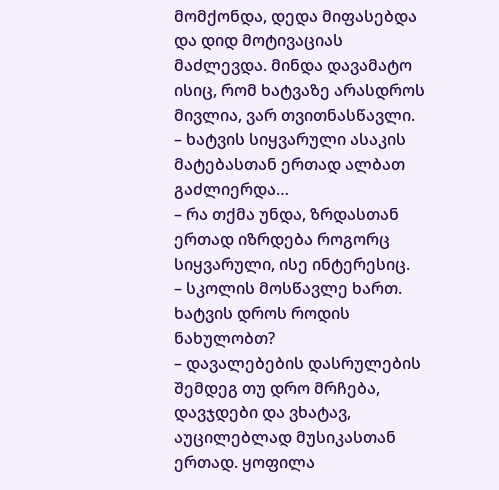მომქონდა, დედა მიფასებდა და დიდ მოტივაციას მაძლევდა. მინდა დავამატო ისიც, რომ ხატვაზე არასდროს მივლია, ვარ თვითნასწავლი.
– ხატვის სიყვარული ასაკის მატებასთან ერთად ალბათ გაძლიერდა…
– რა თქმა უნდა, ზრდასთან ერთად იზრდება როგორც სიყვარული, ისე ინტერესიც.
– სკოლის მოსწავლე ხართ. ხატვის დროს როდის ნახულობთ?
– დავალებების დასრულების შემდეგ თუ დრო მრჩება, დავჯდები და ვხატავ, აუცილებლად მუსიკასთან ერთად. ყოფილა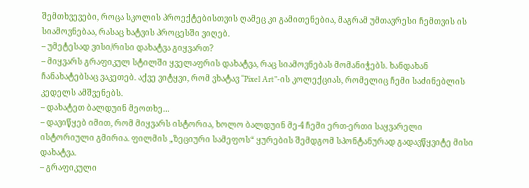შემთხვევები, როცა სკოლის პროექტებისთვის ღამეც კი გამითენებია, მაგრამ უმთავრესი ჩემთვის ის სიამოვნებაა, რასაც ხატვის პროცესში ვიღებ.
– უმეტესად ვისი/რისი დახატვა გიყვართ?
– მიყვარს გრაფიკულ სტილში ყველაფრის დახატვა, რაც სიამოვნებას მომანიჭებს. ხანდახან ჩანახატებსაც ვაკეთებ. აქვე ვიტყვი, რომ ვხატავ “Pixel Art”-ის კოლექციას, რომელიც ჩემი საძინებლის კედელს ამშვენებს.
– დახატეთ ბალდუინ მეოთხე…
– დავიწყებ იმით, რომ მიყვარს ისტორია, ხოლო ბალდუინ მე-4 ჩემი ერთ-ერთი საყვარელი ისტორიული გმირია. ფილმის „ზეციური სამეფოს“ ყურების შემდგომ სპონტანურად გადავწყვიტე მისი დახატვა.
– გრაფიკული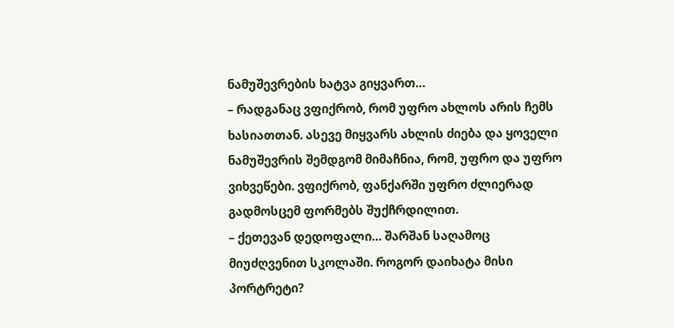ნამუშევრების ხატვა გიყვართ…
– რადგანაც ვფიქრობ, რომ უფრო ახლოს არის ჩემს ხასიათთან. ასევე მიყვარს ახლის ძიება და ყოველი ნამუშევრის შემდგომ მიმაჩნია, რომ, უფრო და უფრო ვიხვეწები. ვფიქრობ, ფანქარში უფრო ძლიერად გადმოსცემ ფორმებს შუქჩრდილით.
– ქეთევან დედოფალი… შარშან საღამოც მიუძღვენით სკოლაში. როგორ დაიხატა მისი პორტრეტი?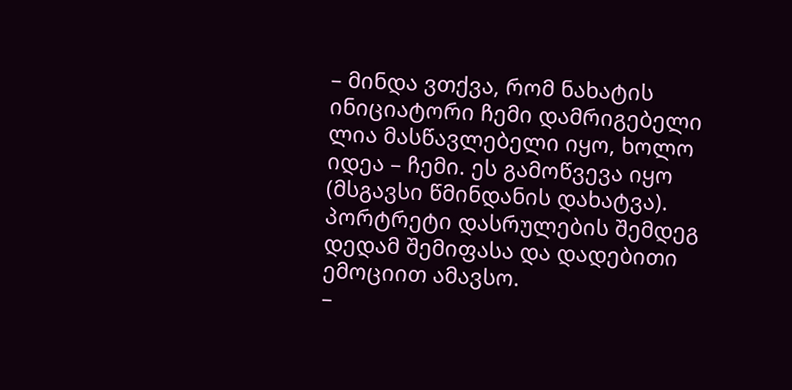– მინდა ვთქვა, რომ ნახატის ინიციატორი ჩემი დამრიგებელი ლია მასწავლებელი იყო, ხოლო იდეა – ჩემი. ეს გამოწვევა იყო (მსგავსი წმინდანის დახატვა). პორტრეტი დასრულების შემდეგ დედამ შემიფასა და დადებითი ემოციით ამავსო.
–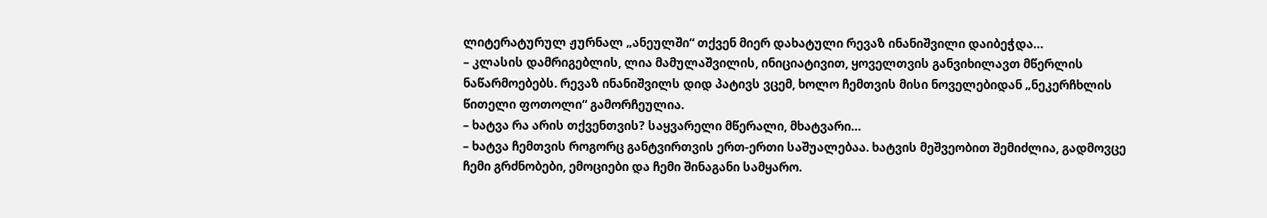ლიტერატურულ ჟურნალ „ანეულში“ თქვენ მიერ დახატული რევაზ ინანიშვილი დაიბეჭდა…
– კლასის დამრიგებლის, ლია მამულაშვილის, ინიციატივით, ყოველთვის განვიხილავთ მწერლის ნაწარმოებებს. რევაზ ინანიშვილს დიდ პატივს ვცემ, ხოლო ჩემთვის მისი ნოველებიდან „ნეკერჩხლის წითელი ფოთოლი“ გამორჩეულია.
– ხატვა რა არის თქვენთვის? საყვარელი მწერალი, მხატვარი…
– ხატვა ჩემთვის როგორც განტვირთვის ერთ-ერთი საშუალებაა. ხატვის მეშვეობით შემიძლია, გადმოვცე ჩემი გრძნობები, ემოციები და ჩემი შინაგანი სამყარო.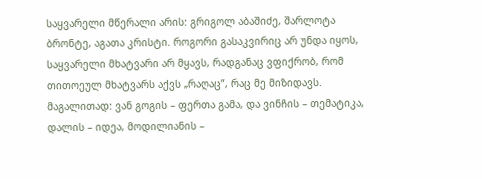საყვარელი მწერალი არის: გრიგოლ აბაშიძე, შარლოტა ბრონტე, აგათა კრისტი. როგორი გასაკვირიც არ უნდა იყოს, საყვარელი მხატვარი არ მყავს, რადგანაც ვფიქრობ, რომ თითოეულ მხატვარს აქვს „რაღაც”, რაც მე მიზიდავს. მაგალითად: ვან გოგის – ფერთა გამა, და ვინჩის – თემატიკა, დალის – იდეა, მოდილიანის –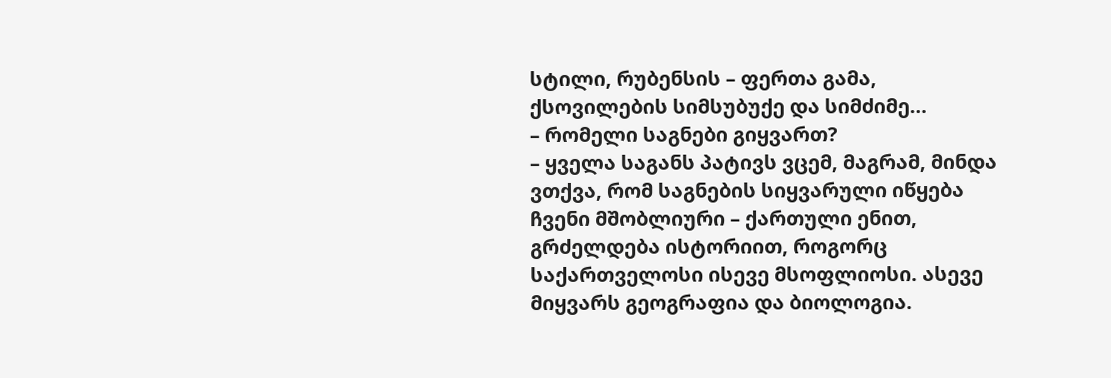სტილი, რუბენსის – ფერთა გამა, ქსოვილების სიმსუბუქე და სიმძიმე…
– რომელი საგნები გიყვართ?
– ყველა საგანს პატივს ვცემ, მაგრამ, მინდა ვთქვა, რომ საგნების სიყვარული იწყება ჩვენი მშობლიური – ქართული ენით, გრძელდება ისტორიით, როგორც საქართველოსი ისევე მსოფლიოსი. ასევე მიყვარს გეოგრაფია და ბიოლოგია.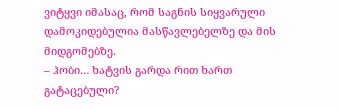ვიტყვი იმასაც, რომ საგნის სიყვარული დამოკიდებულია მასწავლებელზე და მის მიდგომებზე.
– ჰობი… ხატვის გარდა რით ხართ გატაცებული?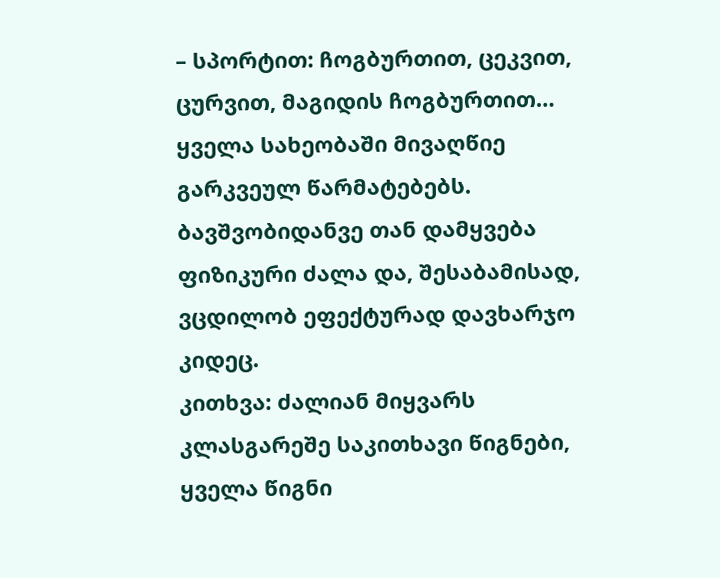– სპორტით: ჩოგბურთით, ცეკვით, ცურვით, მაგიდის ჩოგბურთით… ყველა სახეობაში მივაღწიე გარკვეულ წარმატებებს. ბავშვობიდანვე თან დამყვება ფიზიკური ძალა და, შესაბამისად, ვცდილობ ეფექტურად დავხარჯო კიდეც.
კითხვა: ძალიან მიყვარს კლასგარეშე საკითხავი წიგნები, ყველა წიგნი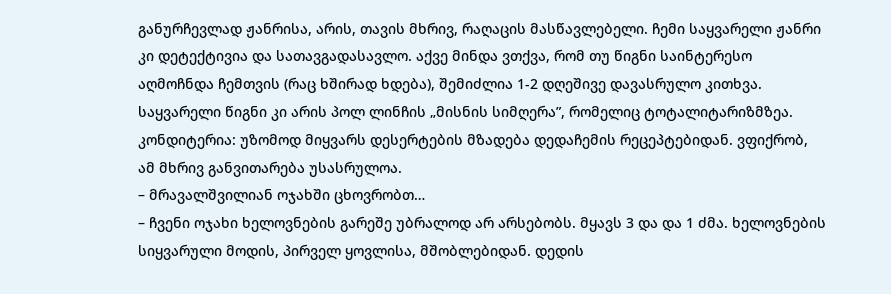განურჩევლად ჟანრისა, არის, თავის მხრივ, რაღაცის მასწავლებელი. ჩემი საყვარელი ჟანრი კი დეტექტივია და სათავგადასავლო. აქვე მინდა ვთქვა, რომ თუ წიგნი საინტერესო აღმოჩნდა ჩემთვის (რაც ხშირად ხდება), შემიძლია 1-2 დღეშივე დავასრულო კითხვა. საყვარელი წიგნი კი არის პოლ ლინჩის „მისნის სიმღერა”, რომელიც ტოტალიტარიზმზეა.
კონდიტერია: უზომოდ მიყვარს დესერტების მზადება დედაჩემის რეცეპტებიდან. ვფიქრობ, ამ მხრივ განვითარება უსასრულოა.
– მრავალშვილიან ოჯახში ცხოვრობთ…
– ჩვენი ოჯახი ხელოვნების გარეშე უბრალოდ არ არსებობს. მყავს 3 და და 1 ძმა. ხელოვნების სიყვარული მოდის, პირველ ყოვლისა, მშობლებიდან. დედის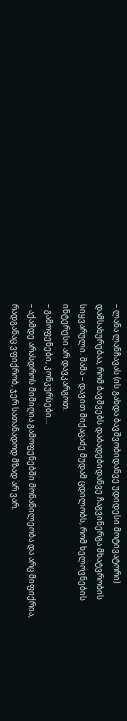– ლანა ლანჩავას (ის გახდა ბავშვობიდანვე უდიდესი მოტივატორი) დამსახურებაა, რომ ბავშვებს დაბადებიდანვე ჩაგვინერგა მხატვრობის სიყვარული. მამა – დავით მიქაცაძე მუდამ ცდილობს, რომ ხელოვნების ინტერესი არ დავკარგოთ.
– გამოფენები, კონკურსები…
– აქამდე არასდროს მიმიღია გამოფენებში მონაწილეობა და არც მიფიქრია, რადგანაც ვფიქრობ, ჯერ სათანადოდ მზად არ ვარ.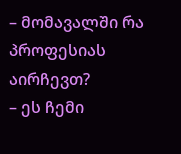– მომავალში რა პროფესიას აირჩევთ?
– ეს ჩემი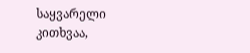საყვარელი კითხვაა,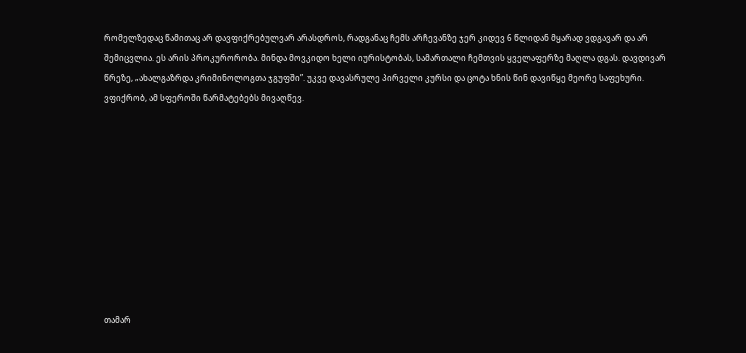რომელზედაც წამითაც არ დავფიქრებულვარ არასდროს, რადგანაც ჩემს არჩევანზე ჯერ კიდევ 6 წლიდან მყარად ვდგავარ და არ შემიცვლია. ეს არის პროკურორობა. მინდა მოვკიდო ხელი იურისტობას, სამართალი ჩემთვის ყველაფერზე მაღლა დგას. დავდივარ წრეზე, „ახალგაზრდა კრიმინოლოგთა ჯგუფში”. უკვე დავასრულე პირველი კურსი და ცოტა ხნის წინ დავიწყე მეორე საფეხური. ვფიქრობ, ამ სფეროში წარმატებებს მივაღწევ.










თამარ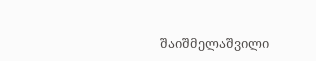შაიშმელაშვილი